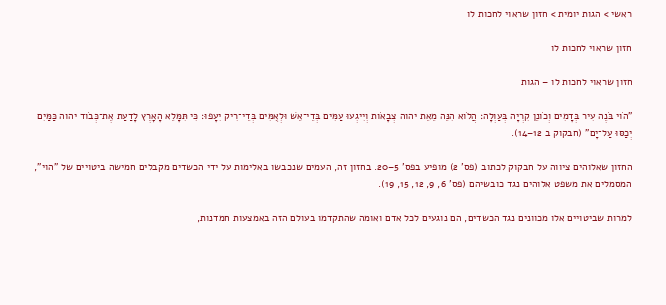ראשי > הגות יומית > חזון שראוי לחכות לו

חזון שראוי לחכות לו

חזון שראוי לחכות לו – הגות

"הֹוי בֹּנֶה עִיר בְּדָמִים וְכֹונֵן קִרְיָה בְּעַוְלָה׃ הֲלֹוא הִנֵּה מֵאֵת יהוה צְבָאֹות וְיִיגְעוּ עַמִּים בְּדֵי־אֵשׁ וּלְאֻמִּים בְּדֵי־רִיק יִעָפוּ׃ כִּי תִּמָּלֵא הָאָרֶץ לָדַעַת אֶת־כְּבֹוד יהוה כַּמַּיִם יְכַסּוּ עַל־יָם" (חבקוק ב 12–14).

החזון שאלוהים ציווה על חבקוק לכתוב (פס' 2) מופיע בפס' 5–20. בחזון זה, העמים שנכבשו באלימות על ידי הכשדים מקבלים חמישה ביטויים של "הוי", המסמלים את משפט אלוהים נגד כובשיהם (פס' 6, 9, 12, 15, 19).

למרות שביטויים אלו מכוונים נגד הכשדים, הם נוגעים לכל אדם ואומה שהתקדמו בעולם הזה באמצעות חמדנות,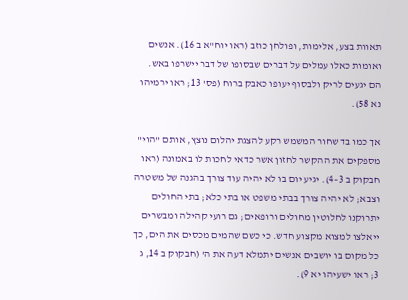תאוות בצע, אלימות, ופולחן כוזב (ראו יוח"א ב 16). אנשים ואומות כאלו עמלים על דברים שבסופו של דבר יישרפו באש. הם יגעים לריק ולבסוף יעופו כאבק ברוח (פס' 13; ראו ירמיהו נא 58).

אך כמו בד שחור המשמש רקע להצגת יהלום נוצץ, אותם "הוי" מספקים את ההקשר לחזון אשר כדאי לחכות לו באמונה (ראו חבקוק ב 3–4). יגיע יום בו לא יהיה עוד צורך בהגנה של משטרה וצבא; לא יהיה צורך בבתי משפט או בתי כלא; בתי החולים יתרוקנו לחלוטין מחולים ורופאים; גם רועי קהילה ומבשרים ייאלצו למצוא מקצוע חדש. כי כשם שהמים מכסים את הים, כך כל מקום בו יושבים אנשים יתמלא דעה את ה' (חבקוק ב 14, ג 3; ראו ישעיהו יא 9).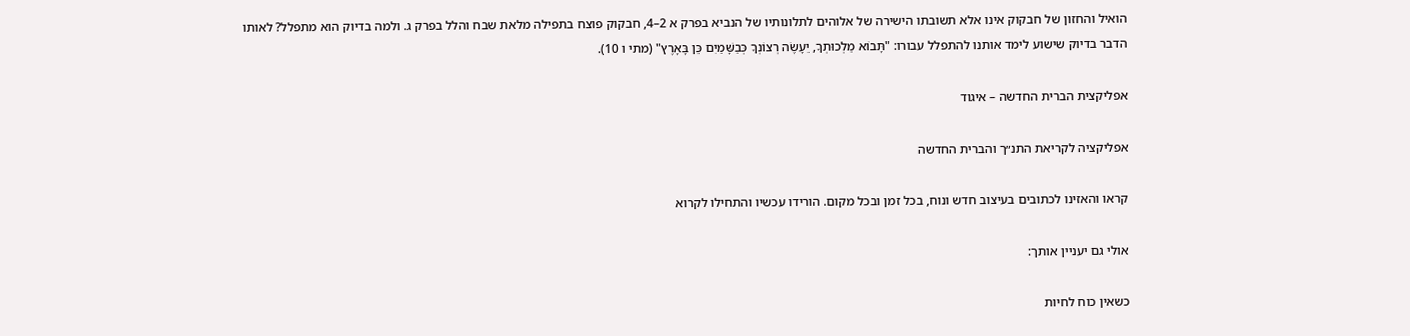הואיל והחזון של חבקוק אינו אלא תשובתו הישירה של אלוהים לתלונותיו של הנביא בפרק א 2–4, חבקוק פוצח בתפילה מלאת שבח והלל בפרק ג. ולמה בדיוק הוא מתפלל? לאותו הדבר בדיוק שישוע לימד אותנו להתפלל עבורו: "תָּבוֹא מַלְכוּתְךָ, יֵעָשֶׂה רְצוֹנְךָ כְּבַשָּׁמַיִם כֵּן בָּאָרֶץ" (מתי ו 10).

אפליקצית הברית החדשה – איגוד

אפליקציה לקריאת התנ״ך והברית החדשה

קראו והאזינו לכתובים בעיצוב חדש ונוח, בכל זמן ובכל מקום. הורידו עכשיו והתחילו לקרוא

אולי גם יעניין אותך:

כשאין כוח לחיות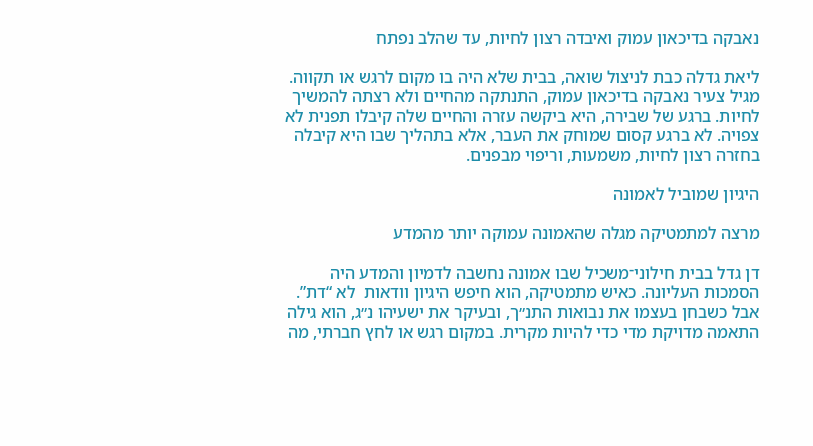נאבקה בדיכאון עמוק ואיבדה רצון לחיות, עד שהלב נפתח

ליאת גדלה כבת לניצול שואה, בבית שלא היה בו מקום לרגש או תקווה. מגיל צעיר נאבקה בדיכאון עמוק, התנתקה מהחיים ולא רצתה להמשיך לחיות. ברגע של שבירה, היא ביקשה עזרה והחיים שלה קיבלו תפנית לא צפויה. לא ברגע קסום שמוחק את העבר, אלא בתהליך שבו היא קיבלה בחזרה רצון לחיות, משמעות, וריפוי מבפנים.

היגיון שמוביל לאמונה

מרצה למתמטיקה מגלה שהאמונה עמוקה יותר מהמדע

דן גדל בבית חילוני־משכיל שבו אמונה נחשבה לדמיון והמדע היה הסמכות העליונה. כאיש מתמטיקה, הוא חיפש היגיון וודאות  לא “דת”. אבל כשבחן בעצמו את נבואות התנ״ך, ובעיקר את ישעיהו נ״ג, הוא גילה התאמה מדויקת מדי כדי להיות מקרית. במקום רגש או לחץ חברתי, מה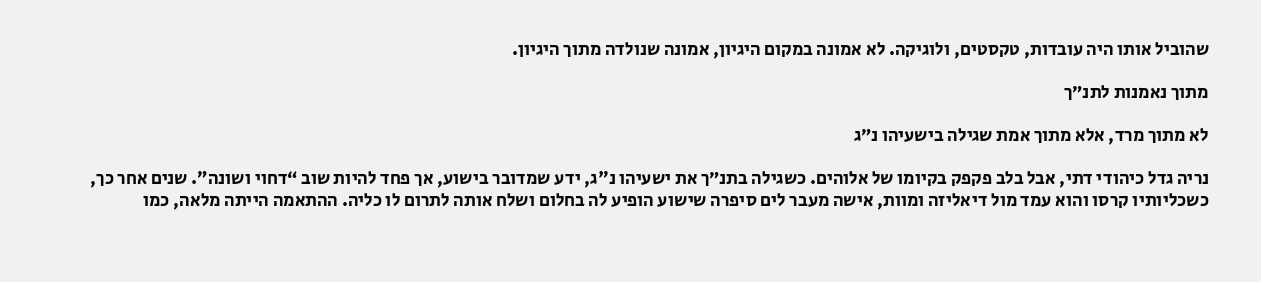שהוביל אותו היה עובדות, טקסטים, ולוגיקה. לא אמונה במקום היגיון, אמונה שנולדה מתוך היגיון.

מתוך נאמנות לתנ״ך

לא מתוך מרד, אלא מתוך אמת שגילה בישעיהו נ״ג

נריה גדל כיהודי דתי, אבל בלב פקפק בקיומו של אלוהים. כשגילה בתנ״ך את ישעיהו נ"ג, ידע שמדובר בישוע, אך פחד להיות שוב “דחוי ושונה”. שנים אחר כך, כשכליותיו קרסו והוא עמד מול דיאליזה ומוות, אישה מעבר לים סיפרה שישוע הופיע לה בחלום ושלח אותה לתרום לו כליה. ההתאמה הייתה מלאה, כמו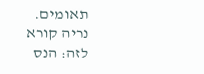תאומים. נריה קורא לזה: הנס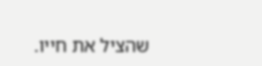שהציל את חייו.